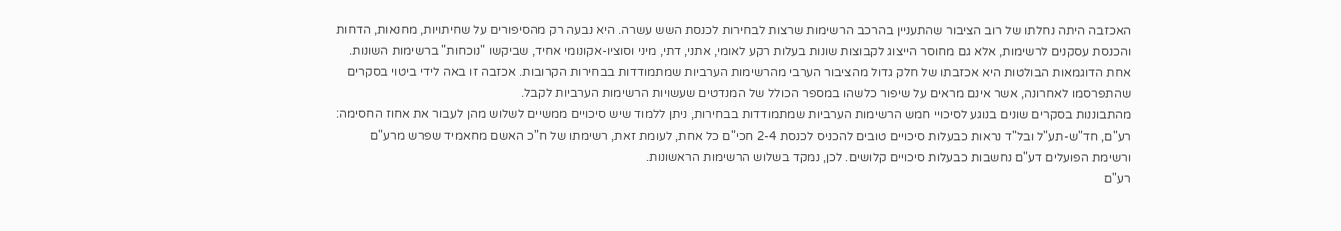האכזבה היתה נחלתו של רוב הציבור שהתעניין בהרכב הרשימות שרצות לבחירות לכנסת השש עשרה. היא נבעה רק מהסיפורים על שחיתויות, מחנאות, הדחות והכנסת עסקנים לרשימות, אלא גם מחוסר הייצוג לקבוצות שונות בעלות רקע לאומי, אתני, דתי, מיני וסוציו-אקונומי אחיד, שביקשו "נוכחות" ברשימות השונות.
אחת הדוגמאות הבולטות היא אכזבתו של חלק גדול מהציבור הערבי מהרשימות הערביות שמתמודדות בבחירות הקרובות. אכזבה זו באה לידי ביטוי בסקרים שהתפרסמו לאחרונה, אשר אינם מראים על שיפור כלשהו במספר הכולל של המנדטים שעשויות הרשימות הערביות לקבל.
מהתבוננות בסקרים שונים בנוגע לסיכויי חמש הרשימות הערביות שמתמודדות בבחירות, ניתן ללמוד שיש סיכויים ממשיים לשלוש מהן לעבור את אחוז החסימה: רע"ם, חד"ש-תע"ל ובל"ד נראות כבעלות סיכויים טובים להכניס לכנסת 2-4 חכי"ם כל אחת, לעומת זאת, רשימתו של ח"כ האשם מחאמיד שפרש מרע"ם ורשימת הפועלים דע"ם נחשבות כבעלות סיכויים קלושים. לכן, נמקד בשלוש הרשימות הראשונות.
רע"ם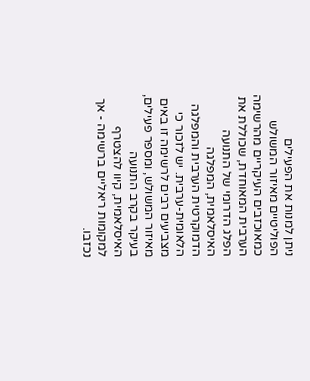ניתן למנות את הפעילים הפוליטיים מאיזור המשולש כמאוכזבים העיקריים מהרשימה הערבית המאוחדת, שכוללת את הפלג הדרומי של התנועה האיסלאמית, המפלגה הדמוקרטית הערבית והמפלגה הלאומית-ערבית. יש לזכור כי מצביעים רבים לרשימה זו באים מאיזור המשולש, ומספר פעילים, בעיקר בקרב התנועה האיסלאמית, קיוו להצטרף למקומות ריאליים ברשימה - אך נכזבו.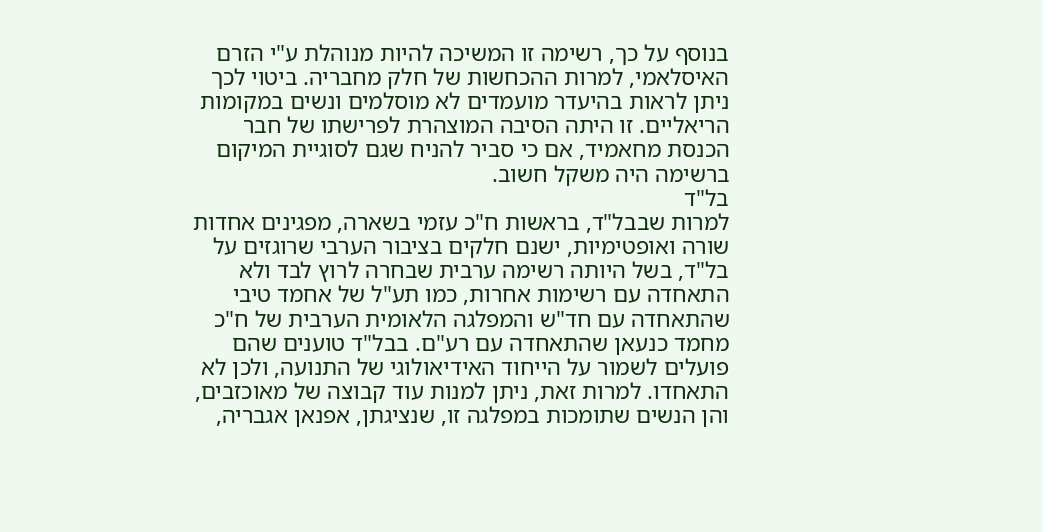בנוסף על כך, רשימה זו המשיכה להיות מנוהלת ע"י הזרם האיסלאמי, למרות ההכחשות של חלק מחבריה. ביטוי לכך ניתן לראות בהיעדר מועמדים לא מוסלמים ונשים במקומות הריאליים. זו היתה הסיבה המוצהרת לפרישתו של חבר הכנסת מחאמיד, אם כי סביר להניח שגם לסוגיית המיקום ברשימה היה משקל חשוב.
בל"ד
למרות שבבל"ד, בראשות ח"כ עזמי בשארה, מפגינים אחדות שורה ואופטימיות, ישנם חלקים בציבור הערבי שרוגזים על בל"ד, בשל היותה רשימה ערבית שבחרה לרוץ לבד ולא התאחדה עם רשימות אחרות, כמו תע"ל של אחמד טיבי שהתאחדה עם חד"ש והמפלגה הלאומית הערבית של ח"כ מחמד כנעאן שהתאחדה עם רע"ם. בבל"ד טוענים שהם פועלים לשמור על הייחוד האידיאולוגי של התנועה, ולכן לא התאחדו. למרות זאת, ניתן למנות עוד קבוצה של מאוכזבים, והן הנשים שתומכות במפלגה זו, שנציגתן, אפנאן אגבריה,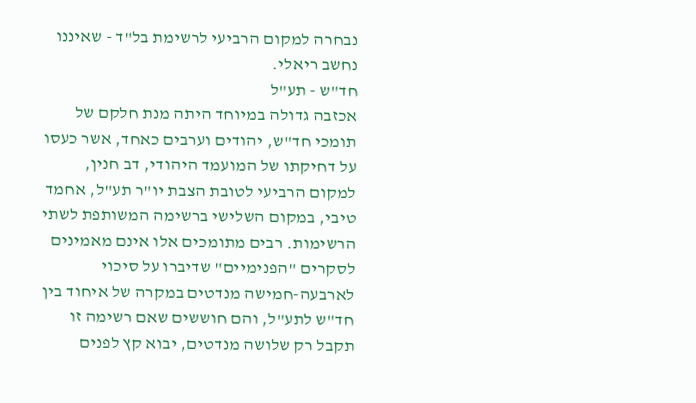נבחרה למקום הרביעי לרשימת בל"ד - שאיננו נחשב ריאלי.
חד"ש - תע"ל
אכזבה גדולה במיוחד היתה מנת חלקם של תומכי חד"ש, יהודים וערבים כאחד, אשר כעסו על דחיקתו של המועמד היהודי, דב חנין, למקום הרביעי לטובת הצבת יו"ר תע"ל, אחמד טיבי, במקום השלישי ברשימה המשותפת לשתי הרשימות. רבים מתומכים אלו אינם מאמינים לסקרים "הפנימיים" שדיברו על סיכוי לארבעה-חמישה מנדטים במקרה של איחוד בין חד"ש לתע"ל, והם חוששים שאם רשימה זו תקבל רק שלושה מנדטים, יבוא קץ לפנים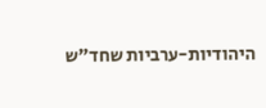היהודיות-ערביות שחד"ש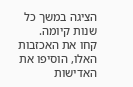הציגה במשך כל שנות קיומה.
קחו את האכזבות האלו, הוסיפו את האדישות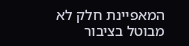המאפיינת חלק לא מבוטל בציבור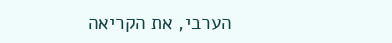הערבי, את הקריאה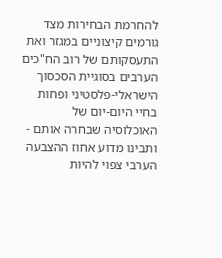להחרמת הבחירות מצד גורמים קיצוניים במגזר ואת התעסקותם של רוב הח"כים הערבים בסוגיית הסכסוך הישראלי-פלסטיני ופחות בחיי היום-יום של האוכלוסיה שבחרה אותם - ותבינו מדוע אחוז ההצבעה הערבי צפוי להיות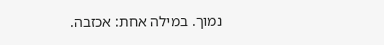נמוך. במילה אחת: אכזבה.